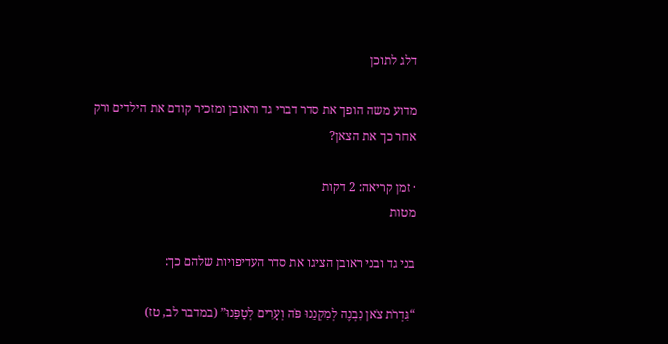דלג לתוכן

מדוע משה הופך את סדר דברי גד וראובן ומזכיר קודם את הילדים ורק אחר כך את הצאן?

· זמן קריאה: 2 דקות
מטות

בני גד ובני ראובן הציגו את סדר העדיפויות שלהם כך:

“גִּדְרֹת צֹאן נִבְנֶה לְמִקְנֵנוּ פֹּה וְעָרִים לְטַפֵּנוּ” (במדבר לב, טז)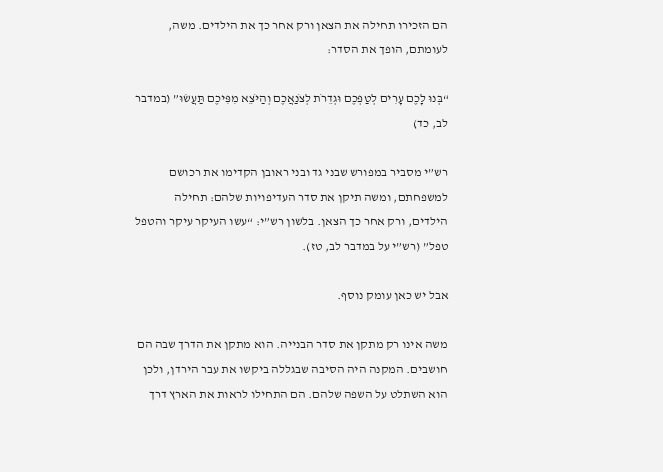הם הזכירו תחילה את הצאן ורק אחר כך את הילדים. משה, לעומתם, הופך את הסדר:

“בְּנוּ לָכֶם עָרִים לְטַפְּכֶם וּגְדֵרֹת לְצֹנַאֲכֶם וְהַיֹּצֵא מִפִּיכֶם תַּעֲשׂוּ” (במדבר לב, כד)

רש”י מסביר במפורש שבני גד ובני ראובן הקדימו את רכושם למשפחתם, ומשה תיקן את סדר העדיפויות שלהם: תחילה הילדים, ורק אחר כך הצאן. בלשון רש”י: “עשו העיקר עיקר והטפל טפל” (רש”י על במדבר לב, טז).

אבל יש כאן עומק נוסף.

משה אינו רק מתקן את סדר הבנייה. הוא מתקן את הדרך שבה הם חושבים. המקנה היה הסיבה שבגללה ביקשו את עבר הירדן, ולכן הוא השתלט על השפה שלהם. הם התחילו לראות את הארץ דרך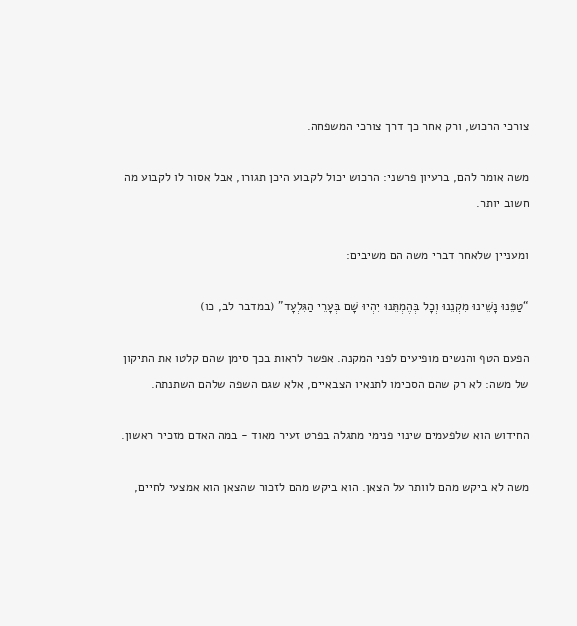צורכי הרכוש, ורק אחר כך דרך צורכי המשפחה.

משה אומר להם, ברעיון פרשני: הרכוש יכול לקבוע היכן תגורו, אבל אסור לו לקבוע מה חשוב יותר.

ומעניין שלאחר דברי משה הם משיבים:

“טַפֵּנוּ נָשֵׁינוּ מִקְנֵנוּ וְכָל בְּהֶמְתֵּנוּ יִהְיוּ שָׁם בְּעָרֵי הַגִּלְעָד” (במדבר לב, כו)

הפעם הטף והנשים מופיעים לפני המקנה. אפשר לראות בכך סימן שהם קלטו את התיקון של משה: לא רק שהם הסכימו לתנאיו הצבאיים, אלא שגם השפה שלהם השתנתה.

החידוש הוא שלפעמים שינוי פנימי מתגלה בפרט זעיר מאוד - במה האדם מזכיר ראשון.

משה לא ביקש מהם לוותר על הצאן. הוא ביקש מהם לזכור שהצאן הוא אמצעי לחיים,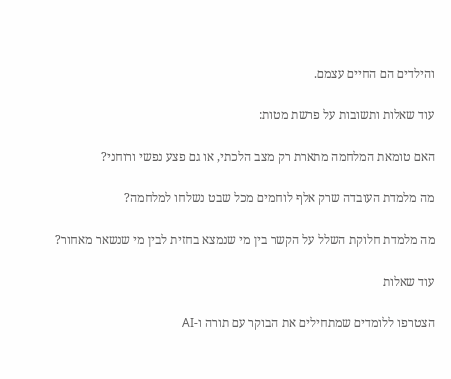והילדים הם החיים עצמם.

עוד שאלות ותשובות על פרשת מטות:

האם טומאת המלחמה מתארת רק מצב הלכתי, או גם פצע נפשי ורוחני?

מה מלמדת העובדה שרק אלף לוחמים מכל שבט נשלחו למלחמה?

מה מלמדת חלוקת השלל על הקשר בין מי שנמצא בחזית לבין מי שנשאר מאחור?

עוד שאלות

הצטרפו ללומדים שמתחילים את הבוקר עם תורה ו-AI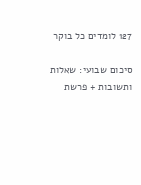127 לומדים כל בוקר

סיכום שבועי: שאלות ותשובות + פרשת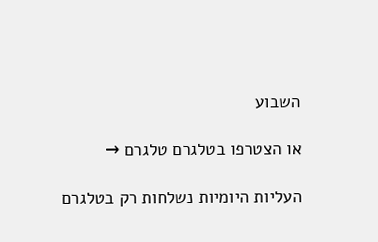השבוע

או הצטרפו בטלגרם טלגרם →

העליות היומיות נשלחות רק בטלגרם